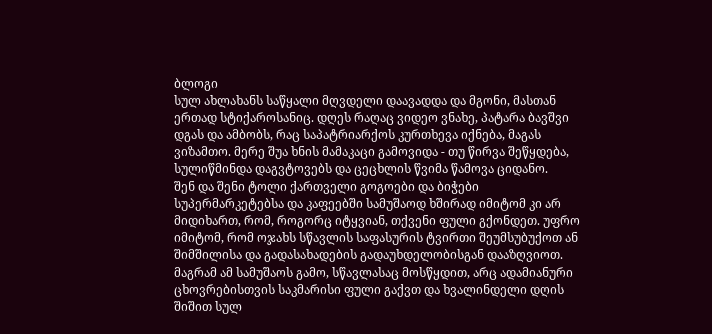ბლოგი
სულ ახლახანს საწყალი მღვდელი დაავადდა და მგონი, მასთან ერთად სტიქაროსანიც. დღეს რაღაც ვიდეო ვნახე, პატარა ბავშვი დგას და ამბობს, რაც საპატრიარქოს კურთხევა იქნება, მაგას ვიზამთო. მერე შუა ხნის მამაკაცი გამოვიდა - თუ წირვა შეწყდება, სულიწმინდა დაგვტოვებს და ცეცხლის წვიმა წამოვა ციდანო.
შენ და შენი ტოლი ქართველი გოგოები და ბიჭები სუპერმარკეტებსა და კაფეებში სამუშაოდ ხშირად იმიტომ კი არ მიდიხართ, რომ, როგორც იტყვიან, თქვენი ფული გქონდეთ. უფრო იმიტომ, რომ ოჯახს სწავლის საფასურის ტვირთი შეუმსუბუქოთ ან შიმშილისა და გადასახადების გადაუხდელობისგან დააზღვიოთ. მაგრამ ამ სამუშაოს გამო, სწავლასაც მოსწყდით, არც ადამიანური ცხოვრებისთვის საკმარისი ფული გაქვთ და ხვალინდელი დღის შიშით სულ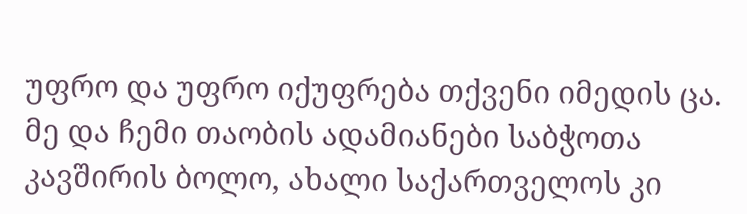უფრო და უფრო იქუფრება თქვენი იმედის ცა.
მე და ჩემი თაობის ადამიანები საბჭოთა კავშირის ბოლო, ახალი საქართველოს კი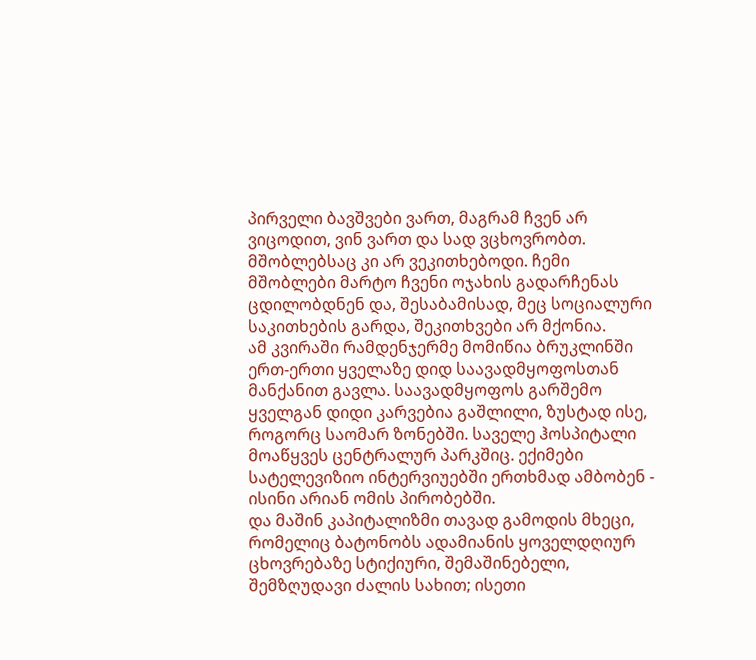პირველი ბავშვები ვართ, მაგრამ ჩვენ არ ვიცოდით, ვინ ვართ და სად ვცხოვრობთ. მშობლებსაც კი არ ვეკითხებოდი. ჩემი მშობლები მარტო ჩვენი ოჯახის გადარჩენას ცდილობდნენ და, შესაბამისად, მეც სოციალური საკითხების გარდა, შეკითხვები არ მქონია.
ამ კვირაში რამდენჯერმე მომიწია ბრუკლინში ერთ-ერთი ყველაზე დიდ საავადმყოფოსთან მანქანით გავლა. საავადმყოფოს გარშემო ყველგან დიდი კარვებია გაშლილი, ზუსტად ისე, როგორც საომარ ზონებში. საველე ჰოსპიტალი მოაწყვეს ცენტრალურ პარკშიც. ექიმები სატელევიზიო ინტერვიუებში ერთხმად ამბობენ - ისინი არიან ომის პირობებში.
და მაშინ კაპიტალიზმი თავად გამოდის მხეცი, რომელიც ბატონობს ადამიანის ყოველდღიურ ცხოვრებაზე სტიქიური, შემაშინებელი, შემზღუდავი ძალის სახით; ისეთი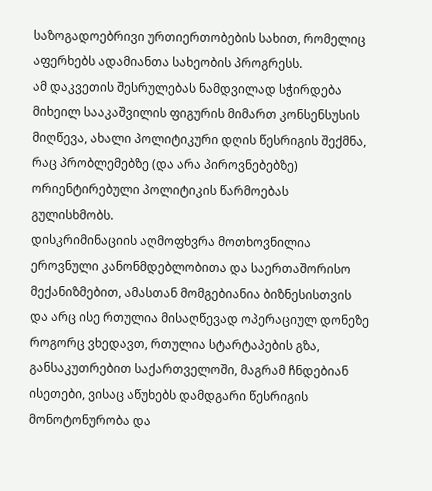საზოგადოებრივი ურთიერთობების სახით, რომელიც აფერხებს ადამიანთა სახეობის პროგრესს.
ამ დაკვეთის შესრულებას ნამდვილად სჭირდება მიხეილ სააკაშვილის ფიგურის მიმართ კონსენსუსის მიღწევა, ახალი პოლიტიკური დღის წესრიგის შექმნა, რაც პრობლემებზე (და არა პიროვნებებზე) ორიენტირებული პოლიტიკის წარმოებას გულისხმობს.
დისკრიმინაციის აღმოფხვრა მოთხოვნილია ეროვნული კანონმდებლობითა და საერთაშორისო მექანიზმებით, ამასთან მომგებიანია ბიზნესისთვის და არც ისე რთულია მისაღწევად ოპერაციულ დონეზე
როგორც ვხედავთ, რთულია სტარტაპების გზა, განსაკუთრებით საქართველოში, მაგრამ ჩნდებიან ისეთები, ვისაც აწუხებს დამდგარი წესრიგის მონოტონურობა და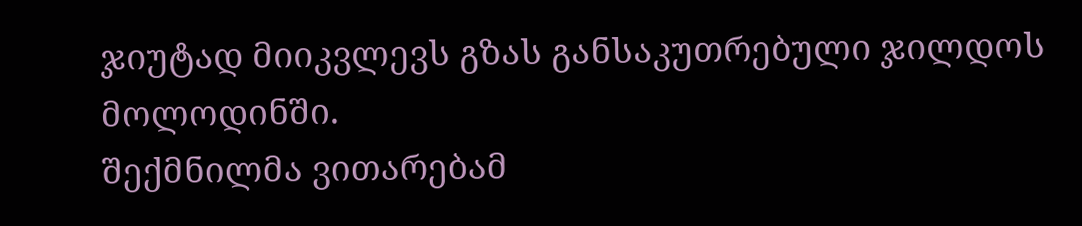ჯიუტად მიიკვლევს გზას განსაკუთრებული ჯილდოს მოლოდინში.
შექმნილმა ვითარებამ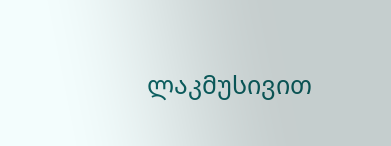ლაკმუსივით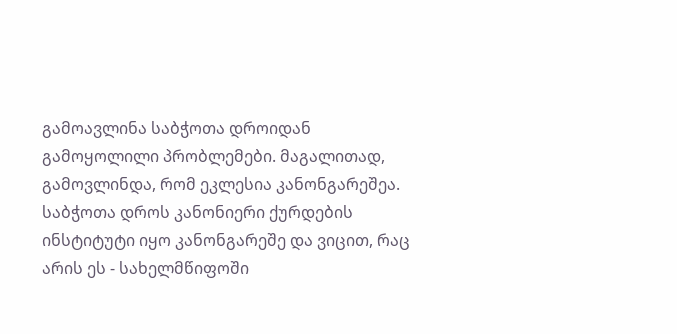გამოავლინა საბჭოთა დროიდან გამოყოლილი პრობლემები. მაგალითად, გამოვლინდა, რომ ეკლესია კანონგარეშეა. საბჭოთა დროს კანონიერი ქურდების ინსტიტუტი იყო კანონგარეშე და ვიცით, რაც არის ეს - სახელმწიფოში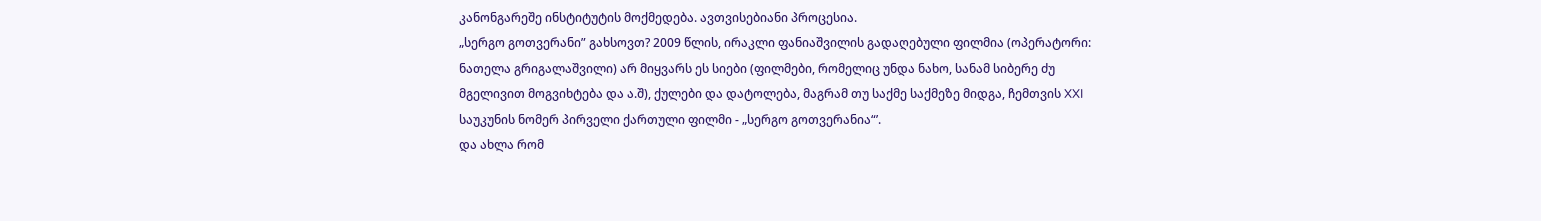კანონგარეშე ინსტიტუტის მოქმედება. ავთვისებიანი პროცესია.
„სერგო გოთვერანი” გახსოვთ? 2009 წლის, ირაკლი ფანიაშვილის გადაღებული ფილმია (ოპერატორი: ნათელა გრიგალაშვილი) არ მიყვარს ეს სიები (ფილმები, რომელიც უნდა ნახო, სანამ სიბერე ძუ მგელივით მოგვიხტება და ა.შ), ქულები და დატოლება, მაგრამ თუ საქმე საქმეზე მიდგა, ჩემთვის XXI საუკუნის ნომერ პირველი ქართული ფილმი - „სერგო გოთვერანია“’.
და ახლა რომ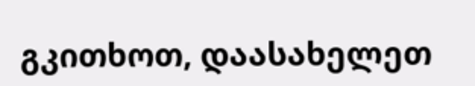გკითხოთ, დაასახელეთ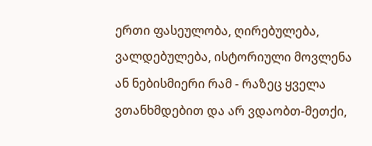ერთი ფასეულობა, ღირებულება, ვალდებულება, ისტორიული მოვლენა ან ნებისმიერი რამ - რაზეც ყველა ვთანხმდებით და არ ვდაობთ-მეთქი,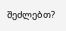შეძლებთ?